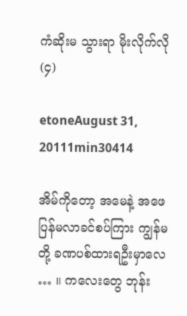ကံဆိုးမ သွားရာ မိုးလိုက်လို (၄)

etoneAugust 31, 20111min30414

အိမ်ကိုတော့ အမေနဲ့ အဖေ ပြန်မလာခင်စပ်ကြား ကျွန်မ တို့ ခဏပစ်ထားရဦးမှာလေ … ။ ကလေးတွေ ဘုန်း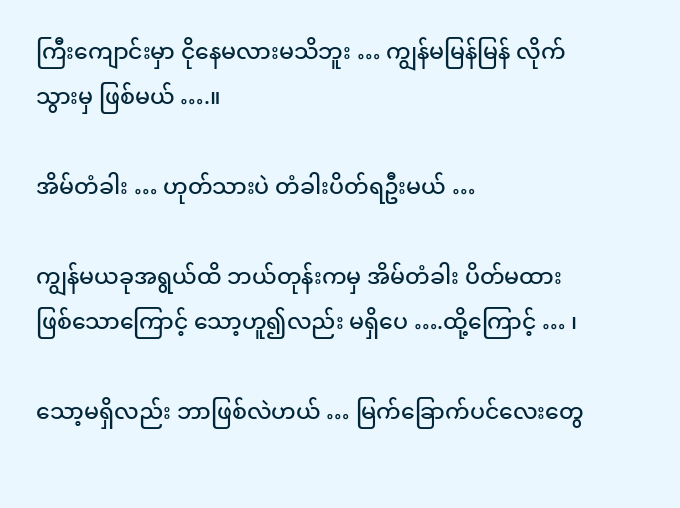ကြီးကျောင်းမှာ ငိုနေမလားမသိဘူး … ကျွန်မမြန်မြန် လိုက်သွားမှ ဖြစ်မယ် ….။

အိမ်တံခါး … ဟုတ်သားပဲ တံခါးပိတ်ရဦးမယ် …

ကျွန်မယခုအရွယ်ထိ ဘယ်တုန်းကမှ အိမ်တံခါး ပိတ်မထားဖြစ်သောကြောင့် သော့ဟူ၍လည်း မရှိပေ ….ထို့ကြောင့် … ၊

သော့မရှိလည်း ဘာဖြစ်လဲဟယ် … မြက်ခြောက်ပင်လေးတွေ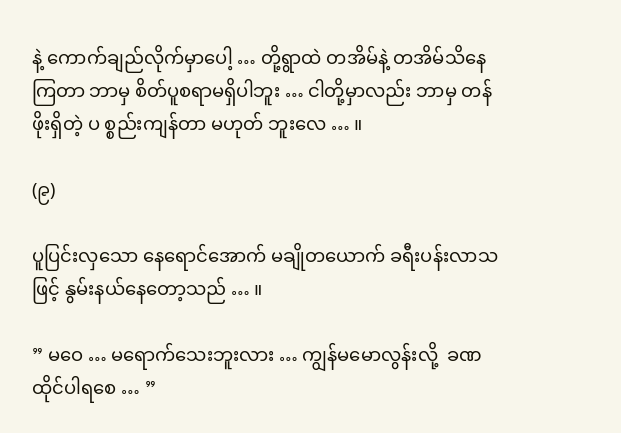နဲ့ ကောက်ချည်လိုက်မှာပေါ့ … တို့ရွာထဲ တအိမ်နဲ့ တအိမ်သိနေကြတာ ဘာမှ စိတ်ပူစရာမရှိပါဘူး … ငါတို့မှာလည်း ဘာမှ တန်ဖိုးရှိတဲ့ ပ စ္စည်းကျန်တာ မဟုတ် ဘူးလေ … ။

(၉)

ပူပြင်းလှသော နေရောင်အောက် မချိုတယောက် ခရီးပန်းလာသဖြင့် နွမ်းနယ်နေတော့သည် … ။

” မဝေ … မရောက်သေးဘူးလား … ကျွန်မမောလွန်းလို့  ခဏထိုင်ပါရစေ … ”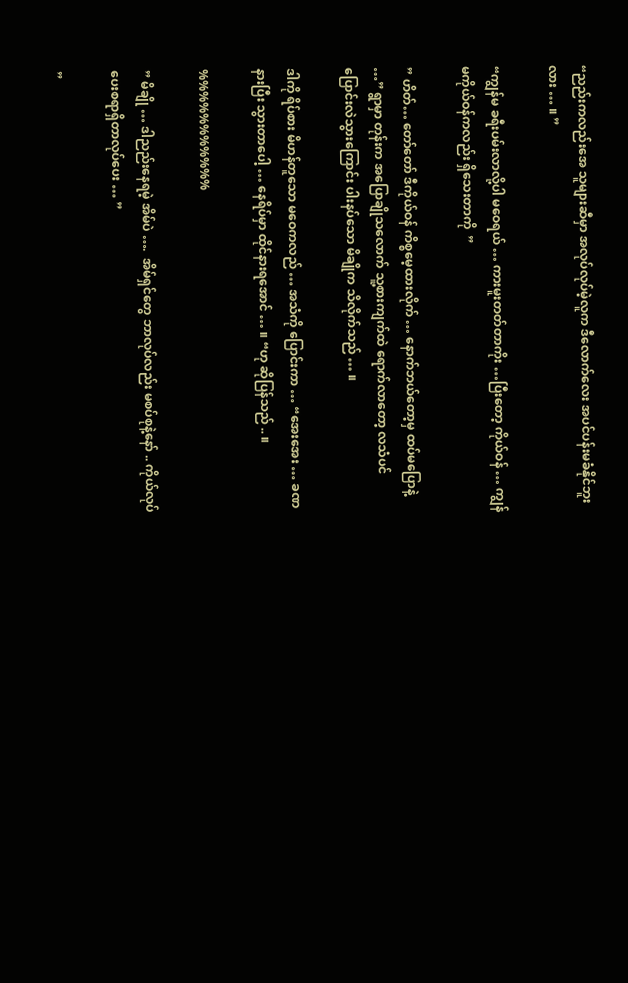“ညည်းကလည်းအေ သူများဆီမှာ အလုပ်လုပ်မဲ့လူက ဒီလောက်လေး အပင်ပန်းမခံနိုင်ဘူးလား … ။ ”

“ကျွန်မ ခရီးပမ်းလာလို့ပါ မဝေရယ် … ကားမူးတတ်တာကိုး …ပြီးတော့ ကိုယ်ဝန် … ကျွန်မကိုယ်ဝန်ကလည်း ရှိသေးတာကို  ”

” ဟိတ်… တော်တော် ဒီကိုယ်ဝန် ကိစ္စမေ့ထားလိုက် … နောက်ဘယ်တော့မှ ထပ်မပြောနဲ့ …” ရွာမှာ တုန်းက အပြောချိုသလောက် သူ့စားကျက်ထဲ ရောက်လာတော့ လသံပင် ပြောင်းလဲသွားကြောင်း ပါးနပ်သော မိချိုက သိလိုက်သည် … ။

ဒါကို ရိပ်စား မိဟန်တူသော မဝေကလည် … အသံကို ပြောင်းကာ … “အေးအေး … ခဏနားပြီး သွားတာပေါ့ … နေရိပ်မှာ ထိုင်နားရအောင် … ။ “ဟု ဆိုပြန်သည် .. ။

%%%%%%%%%%%

” မိချို … ဒါညည်းနေရမဲ့ အိမ်ပဲ ….  အိမ်ရှင်တွေ ဘာလုပ်လည်း မစပ်စုနဲ့နော် .. ကိုယ်လုပ်ပေးစရာရှိတာလုပ်ပေး … ”

”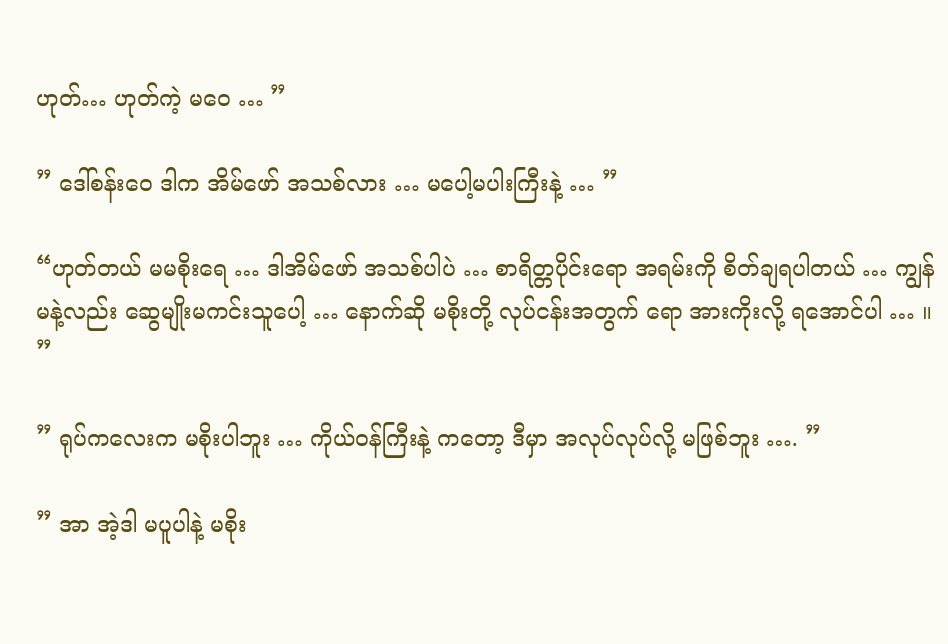ဟုတ်… ဟုတ်ကဲ့ မဝေ … ”

” ဒေါ်စန်းဝေ ဒါက အိမ်ဖော် အသစ်လား … မပေါ့မပါးကြီးနဲ့ … ”

“ဟုတ်တယ် မမစိုးရေ … ဒါအိမ်ဖော် အသစ်ပါပဲ … စာရိတ္တပိုင်းရော အရမ်းကို စိတ်ချရပါတယ် … ကျွန်မနဲ့လည်း ဆွေမျိုးမကင်းသူပေါ့ … နောက်ဆို မစိုးတို့ လုပ်ငန်းအတွက် ရော အားကိုးလို့ ရအောင်ပါ … ။ ”

” ရုပ်ကလေးက မစိုးပါဘူး … ကိုယ်ဝန်ကြီးနဲ့ ကတော့ ဒီမှာ အလုပ်လုပ်လို့ မဖြစ်ဘူး …. ”

” အာ အဲ့ဒါ မပူပါနဲ့ မစိုး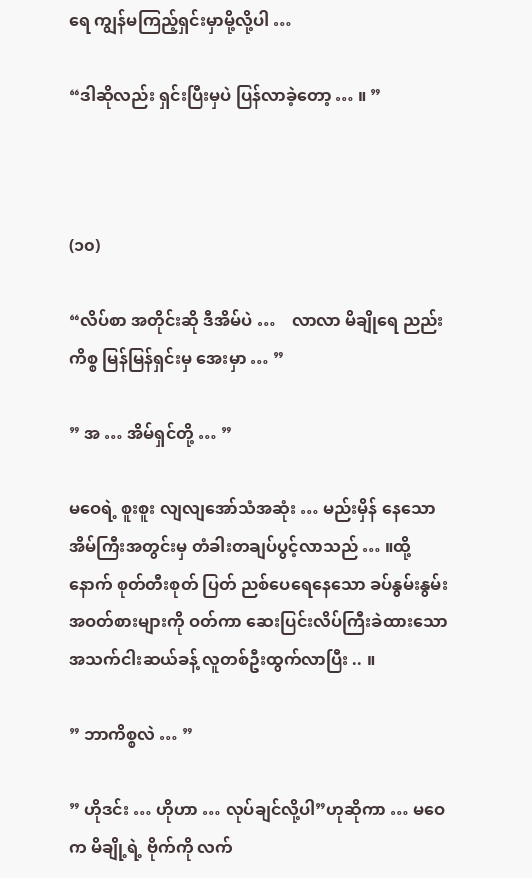ရေ ကျွန်မကြည့်ရှင်းမှာမို့လို့ပါ …

“ဒါဆိုလည်း ရှင်းပြီးမှပဲ ပြန်လာခဲ့တော့ … ။ ”



(၁၀)

“လိပ်စာ အတိုင်းဆို ဒီအိမ်ပဲ …    လာလာ မိချိုရေ ညည်းကိစ္စ မြန်မြန်ရှင်းမှ အေးမှာ … ”

” အ … အိမ်ရှင်တို့ … ”

မဝေရဲ့ စူးစူး လျလျအော်သံအဆုံး … မည်းမှိန် နေသော အိမ်ကြီးအတွင်းမှ တံခါးတချပ်ပွင့်လာသည် … ။ထို့နောက် စုတ်တီးစုတ် ပြတ် ညစ်ပေရေနေသော ခပ်နွမ်းနွမ်း အဝတ်စားများကို ဝတ်ကာ ဆေးပြင်းလိပ်ကြီးခဲထားသော အသက်ငါးဆယ်ခန့် လူတစ်ဦးထွက်လာပြီး .. ။

” ဘာကိစ္စလဲ … ”

” ဟိုဒင်း … ဟိုဟာ … လုပ်ချင်လို့ပါ”ဟုဆိုကာ … မဝေက မိချို့ရဲ့ ဗိုက်ကို လက်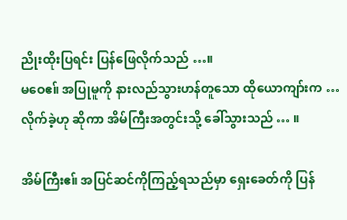ညိုးထိုးပြရင်း ပြန်ဖြေလိုက်သည် …။
မဝေဧ။် အပြုမူကို နားလည်သွားဟန်တူသော ထိုယောကျာ်းက … လိုက်ခဲ့ဟု ဆိုကာ အိမ်ကြီးအတွင်းသို့ ခေါ်သွားသည် … ။

အိမ်ကြီးဧ။် အပြင်ဆင်ကိုကြည့်ရသည်မှာ ရှေးခေတ်ကို ပြန်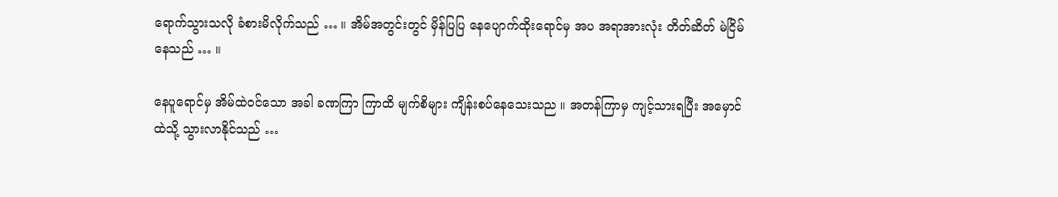ရောက်သွားသလို ခံစားမိလိုက်သည် … ။ အိမ်အတွင်းတွင် မှိန်ပြပြ နေပျောက်ထိုးရောင်မှ အပ အရာအားလုံး တိတ်ဆိတ် မဲငြိမ်နေသည် … ။

နေပူရောင်မှ အိမ်ထဲဝင်သော အခါ ခဏကြာ ကြာထိ မျက်စိများ ကျိန်းစပ်နေသေးသည ။ အတန်ကြာမှ ကျင့်သားရပြီး အမှောင်ထဲသို့ သွားလာနိုင်သည် …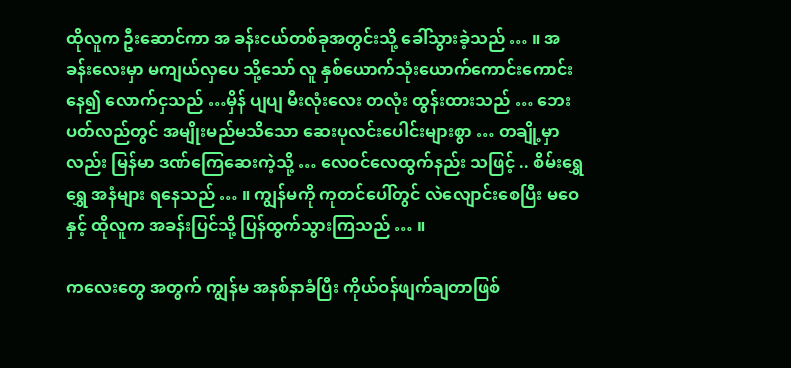ထိုလူက ဦးဆောင်ကာ အ ခန်းငယ်တစ်ခုအတွင်းသို့ ခေါ်သွားခဲ့သည် … ။ အခန်းလေးမှာ မကျယ်လှပေ သို့သော် လူ နှစ်ယောက်သုံးယောက်ကောင်းကောင်းနေ၍ လောက်ငှသည် …မှိန် ပျပျ မီးလုံးလေး တလုံး ထွန်းထားသည် … ဘေးပတ်လည်တွင် အမျိုးမည်မသိသော ဆေးပုလင်းပေါင်းများစွာ … တချို့မှာလည်း မြန်မာ ဒဏ်ကြေဆေးကဲ့သို့ … လေဝင်လေထွက်နည်း သဖြင့် .. စိမ်းရွှေရွှေ အနံများ ရနေသည် … ။ ကျွန်မကို ကုတင်ပေါ်တွင် လဲလျောင်းစေပြီး မဝေနှင့် ထိုလူက အခန်းပြင်သို့ ပြန်ထွက်သွားကြသည် … ။

ကလေးတွေ အတွက် ကျွန်မ အနစ်နာခံပြီး ကိုယ်ဝန်ဖျက်ချတာဖြစ်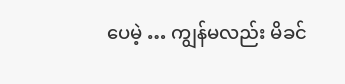ပေမဲ့ … ကျွန်မလည်း မိခင်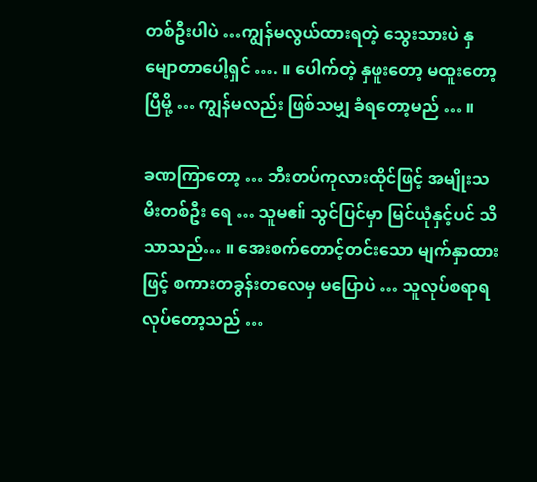တစ်ဦးပါပဲ …ကျွန်မလွယ်ထားရတဲ့ သွေးသားပဲ နှမျောတာပေါ့ရှင် …. ။ ပေါက်တဲ့ နှဖူးတော့ မထူးတော့ပြီမို့ … ကျွန်မလည်း ဖြစ်သမျှ ခံရတော့မည် … ။

ခဏကြာတော့ … ဘီးတပ်ကုလားထိုင်ဖြင့် အမျိုးသမီးတစ်ဦး ရေ … သူမဧ။် သွင်ပြင်မှာ မြင်ယုံနှင့်ပင် သိသာသည်… ။ အေးစက်တောင့်တင်းသော မျက်နှာထားဖြင့် စကားတခွန်းတလေမှ မပြောပဲ … သူလုပ်စရာရ လုပ်တော့သည် …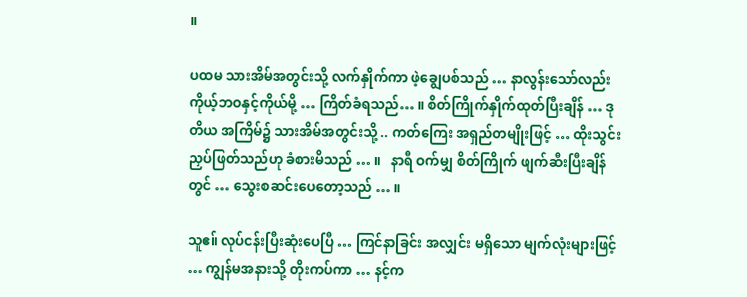။

ပထမ သားအိမ်အတွင်းသို့ လက်နှိုက်ကာ ဖဲ့ချွေပစ်သည် … နာလွန်းသော်လည်း ကိုယ့်ဘဝနှင့်ကိုယ်မို့ … ကြိတ်ခံရသည်… ။ စိတ်ကြိုက်နှိုက်ထုတ်ပြီးချိန် … ဒုတိယ အကြိမ်၌ သားအိမ်အတွင်းသို့ .. ကတ်ကြေး အရှည်တမျိုးဖြင့် … ထိုးသွင်းညှပ်ဖြတ်သည်ဟု ခံစားမိသည် … ။   နာရီ ဝက်မျှ စိတ်ကြိုက် ဖျက်ဆီးပြီးချိန်တွင် … သွေးစဆင်းပေတော့သည် … ။

သူဧ။် လုပ်ငန်းပြီးဆုံးပေပြီ … ကြင်နာခြင်း အလျှင်း မရှိသော မျက်လုံးများဖြင့် … ကျွန်မအနားသို့ တိုးကပ်ကာ … နင့်က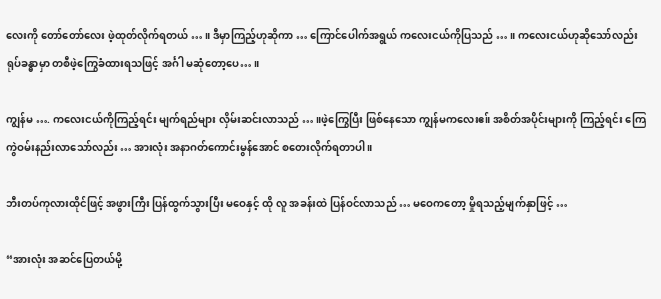လေးကို တော်တော်လေး ဖဲ့ထုတ်လိုက်ရတယ် … ။ ဒီမှာကြည့်ဟုဆိုကာ … ကြောင်ပေါက်အရွယ် ကလေးငယ်ကိုပြသည် … ။ ကလေးငယ်ဟုဆိုသော်လည်း ရုပ်ခန္ဓာမှာ တစီဖဲ့ကြွေခံထားရသဖြင့် အင်္ဂါ မဆုံတော့ပေ… ။

ကျွန်မ …. ကလေးငယ်ကိုကြည့်ရင်း မျက်ရည်များ လှိမ်းဆင်းလာသည် … ။ဖဲ့ကြွေပြီး ဖြစ်နေသော ကျွန်မကလေးဧ။် အစိတ်အပိုင်းများကို ကြည့်ရင်း ကြေကွဲဝမ်းနည်းလာသော်လည်း … အားလုံး အနာဂတ်ကောင်းမွန်အောင် စတေးလိုက်ရတာပါ ။

ဘီးတပ်ကုလားထိုင်ဖြင့် အဖွားကြီး ပြန်ထွက်သွားပြီး မဝေနှင့် ထို လူ အခန်းထဲ ပြန်ဝင်လာသည် … မဝေကတော့ မှိုရသည့်မျက်နှာဖြင့် …

“အားလုံး အဆင်ပြေတယ်မို့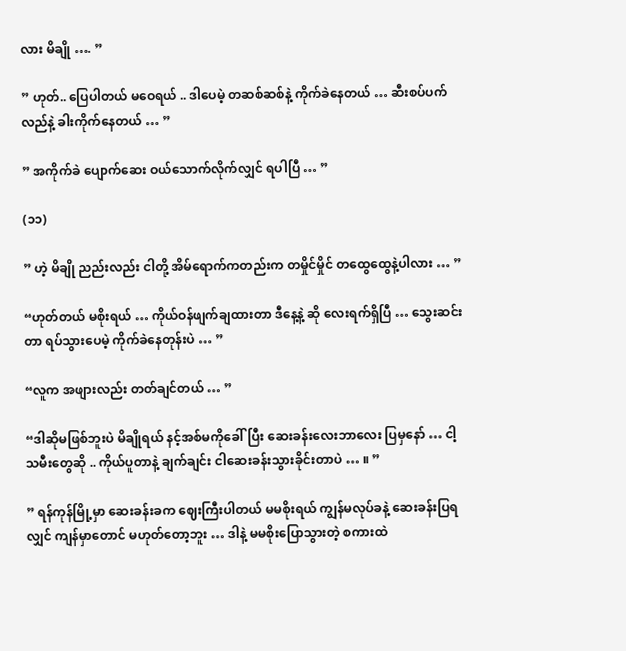လား မိချို …. ”

” ဟုတ်.. ပြေပါတယ် မဝေရယ် .. ဒါပေမဲ့ တဆစ်ဆစ်နဲ့ ကိုက်ခဲနေတယ် … ဆီးစပ်ပက်လည်နဲ့ ခါးကိုက်နေတယ် … ”

” အကိုက်ခဲ ပျောက်ဆေး ဝယ်သောက်လိုက်လျှင် ရပါပြီ … ”

(၁၁)

” ဟဲ့ မိချို ညည်းလည်း ငါတို့ အိမ်ရောက်ကတည်းက တမှိုင်မှိုင် တထွေထွေနဲ့ပါလား … ”

“ဟုတ်တယ် မစိုးရယ် … ကိုယ်ဝန်ဖျက်ချထားတာ ဒီနေ့နဲ့ ဆို လေးရက်ရှိပြီ … သွေးဆင်းတာ ရပ်သွားပေမဲ့ ကိုက်ခဲနေတုန်းပဲ … ”

“လူက အဖျားလည်း တတ်ချင်တယ် … ”

“ဒါဆိုမဖြစ်ဘူးပဲ မိချိုရယ် နင့်အစ်မကိုခေါ်ပြီး ဆေးခန်းလေးဘာလေး ပြမှနော် … ငါ့သမီးတွေဆို .. ကိုယ်ပူတာနဲ့ ချက်ချင်း ငါဆေးခန်းသွားခိုင်းတာပဲ … ။ ”

” ရန်ကုန်မြို့မှာ ဆေးခန်းခက ဈေးကြီးပါတယ် မမစိုးရယ် ကျွန်မလုပ်ခနဲ့ ဆေးခန်းပြရလျှင် ကျန်မှာတောင် မဟုတ်တော့ဘူး … ဒါနဲ့ မမစိုးပြောသွားတဲ့ စကားထဲ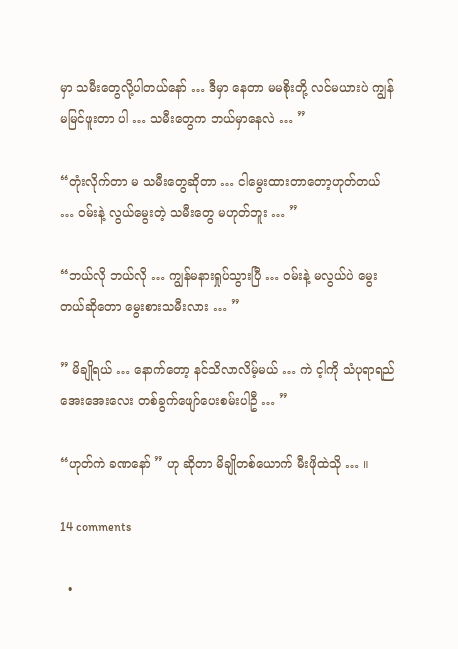မှာ သမီးတွေလို့ပါတယ်နော် … ဒီမှာ နေတာ မမစိုးတို့ လင်မယားပဲ ကျွန်မမြင်ဖူးတာ ပါ … သမီးတွေက ဘယ်မှာနေလဲ … ”

“တုံးလိုက်တာ မ သမီးတွေဆိုတာ … ငါမွေးထားတာတော့ဟုတ်တယ် … ဝမ်းနဲ့ လွယ်မွေးတဲ့ သမီးတွေ မဟုတ်ဘူး … ”

“ဘယ်လို ဘယ်လို … ကျွန်မနားရှုပ်သွားပြီ … ဝမ်းနဲ့ မလွယ်ပဲ မွေးတယ်ဆိုတော မွေးစားသမီးလား … ”

” မိချိုရယ် … နောက်တော့ နင်သိလာလိမ့်မယ် … ကဲ င့ါကို သံပုရာရည် အေးအေးလေး တစ်ခွက်ဖျော်ပေးစမ်းပါဦ … ”

“ဟုတ်ကဲ ခဏနော် ” ဟု ဆိုတာ မိချိုတစ်ယောက် မီးဖိုထဲသို … ။

14 comments

  •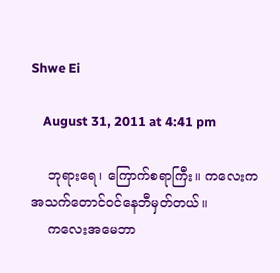Shwe Ei

    August 31, 2011 at 4:41 pm

    ဘုရားရေ၊ ကြောက်စရာကြီး။ ကလေးက အသက်တောင်ဝင်နေဘီမှတ်တယ်။
    ကလေးအမေဘာ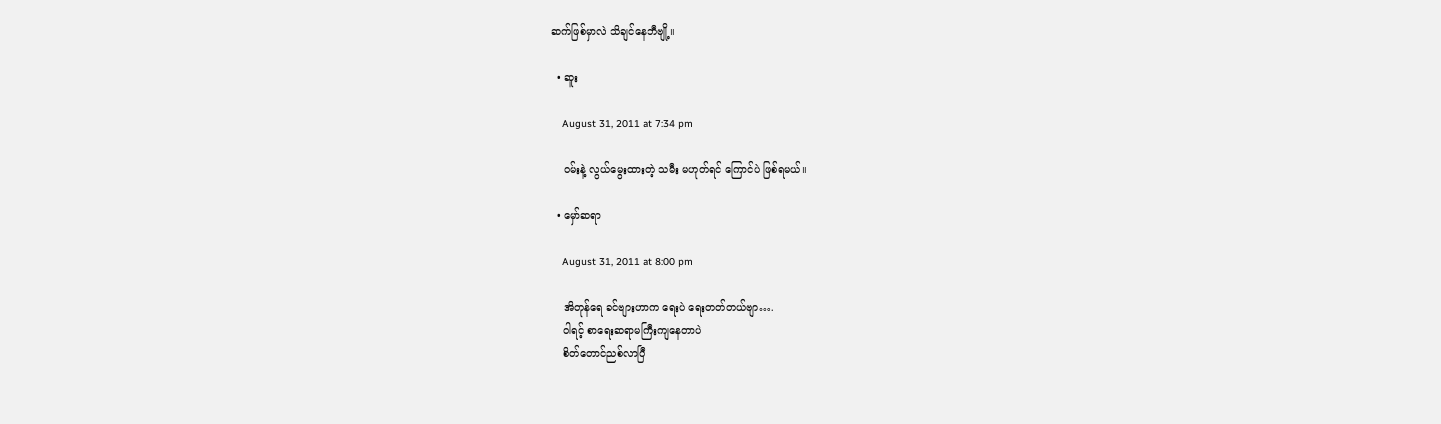ဆက်ဖြစ်မှာလဲ သိချင်နေဘီဗျို့။

  • ဆူး

    August 31, 2011 at 7:34 pm

    ဝမ်းနဲ့ လွယ်မွေးထားတဲ့ သမီး မဟုတ်ရင် ကြောင်ပဲ ဖြစ်ရမယ်။

  • မှော်ဆရာ

    August 31, 2011 at 8:00 pm

    အိတုန်ရေ ခင်ဗျားဟာက ရေးပဲ ရေးတတ်တယ်ဗျာ….
    ဝါရင့် စာရေးဆရာမကြီးကျနေတာပဲ
    စိတ်တောင်ညစ်လာပြီ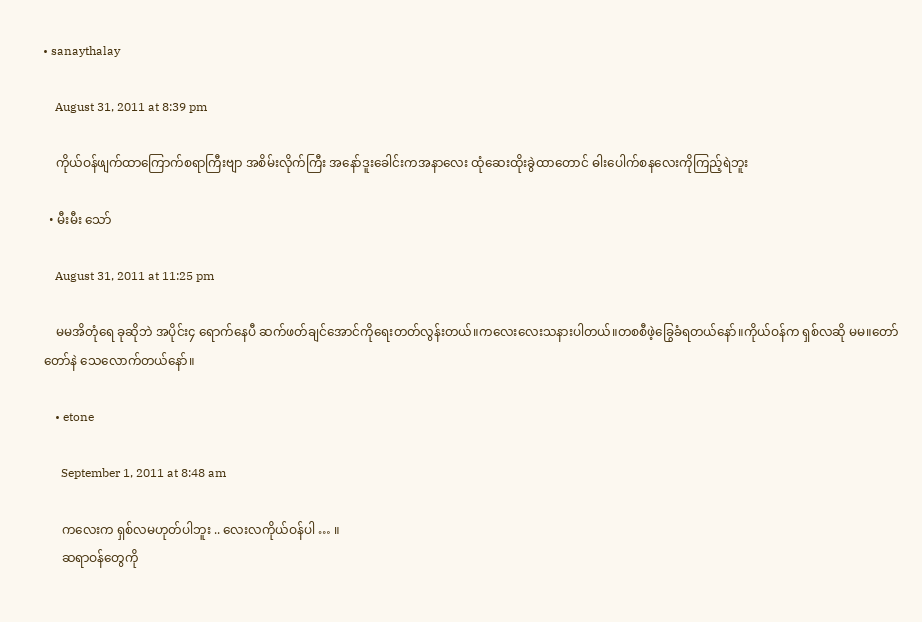• sanaythalay

    August 31, 2011 at 8:39 pm

    ကိုယ်ဝန်ဖျက်ထာကြောက်စရာကြီးဗျာ အစိမ်းလိုက်ကြီး အနော်ဒူးခေါင်းကအနာလေး ထုံဆေးထိုးခွဲထာတောင် ဓါးပေါက်စနလေးကိုကြည့်ရဲဘူး

  • မီးမီး သော်

    August 31, 2011 at 11:25 pm

    မမအိတုံရေ ခုဆိုဘဲ အပိုင်း၄ ရောက်နေပီ ဆက်ဖတ်ချင်အောင်ကိုရေးတတ်လွန်းတယ်။ကလေးလေးသနားပါတယ်။တစစီဖဲ့ခြွေခံရတယ်နော်။ကိုယ်ဝန်က ရှစ်လဆို မမ။တော်တော်နဲ သေလောက်တယ်နော်။

    • etone

      September 1, 2011 at 8:48 am

      ကလေးက ရှစ်လမဟုတ်ပါဘူး .. လေးလကိုယ်ဝန်ပါ … ။
      ဆရာဝန်တွေကို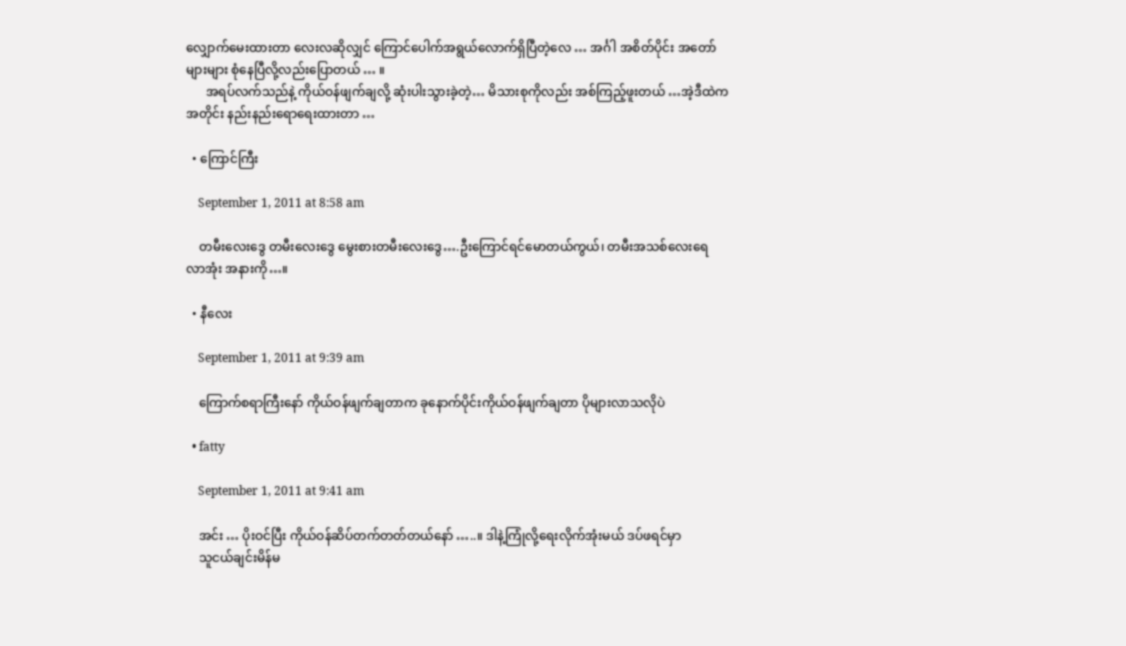လျှောက်မေးထားတာ လေးလဆိုလျှင် ကြောင်ပေါက်အရွယ်လောက်ရှိပြီတဲ့လေ … အင်္ဂါ အစိတ်ပိုင်း အတော်များများ စုံနေပြီလို့လည်းပြောတယ် … ။
      အရပ်လက်သည်နဲ့ ကိုယ်ဝန်ဖျက်ချလို့ ဆုံးပါးသွားခဲ့တဲ့… မိသားစုကိုလည်း အစ်ကြည့်ဖူးတယ် …အဲ့ဒီထဲကအတိုင်း နည်းနည်းရောရေးထားတာ …

  • ကြောင်ကြီး

    September 1, 2011 at 8:58 am

    တမီးလေးဒွေ တမီးလေးဒွေ မွေးစားတမီးလေးဒွေ….ဦးကြောင်ရင်မောတယ်ကွယ်၊ တမီးအသစ်လေးရေ လာအုံး အနားကို…။

  • နီလေး

    September 1, 2011 at 9:39 am

    ကြောက်စရာကြီးနော် ကိုယ်ဝန်ဖျက်ချတာက ခုနောက်ပိုင်းကိုယ်ဝန်ဖျက်ချတာ ပိုများလာသလိုပဲ

  • fatty

    September 1, 2011 at 9:41 am

    အင်း … ပိုးဝင်ပြီး ကိုယ်ဝန်ဆိပ်တက်တတ်တယ်နော် …..။ ဒါနဲ့ကြုံလို့ရေးလိုက်အုံးမယ် ဒပ်ဖရင်မှာ
    သူငယ်ချင်းမိန်မ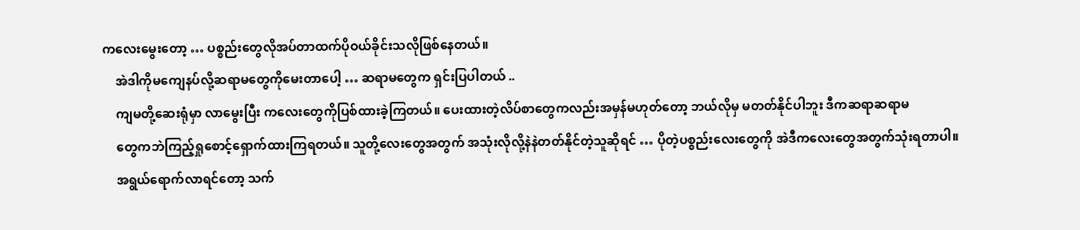ကလေးမွေးတော့ … ပစ္စည်းတွေလိုအပ်တာထက်ပိုဝယ်ခိုင်းသလိုဖြစ်နေတယ်။
    အဲဒါကိုမကျေနပ်လို့ဆရာမတွေကိုမေးတာပေါ့ … ဆရာမတွေက ရှင်းပြပါတယ် ..
    ကျမတို့ဆေးရုံမှာ လာမွေးပြီး ကလေးတွေကိုပြစ်ထားခဲ့ကြတယ်။ ပေးထားတဲ့လိပ်စာတွေကလည်းအမှန်မဟုတ်တော့ ဘယ်လိုမှ မတတ်နိုင်ပါဘူး ဒီကဆရာဆရာမ
    တွေကဘဲကြည့်ရှုစောင့်ရှောက်ထားကြရတယ်။ သူတို့လေးတွေအတွက် အသုံးလိုလို့နဲနဲတတ်နိုင်တဲ့သူဆိုရင် … ပိုတဲ့ပစ္စည်းလေးတွေကို အဲဒီကလေးတွေအတွက်သုံးရတာပါ။
    အရွယ်ရောက်လာရင်တော့ သက်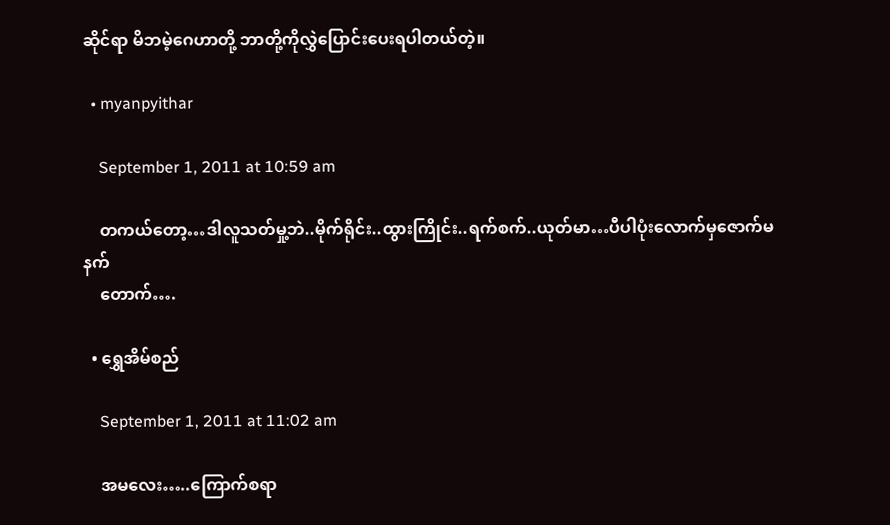ဆိုင်ရာ မိဘမဲ့ဂေဟာတို့ ဘာတို့ကိုလွှဲပြောင်းပေးရပါတယ်တဲ့။

  • myanpyithar

    September 1, 2011 at 10:59 am

    တကယ်တော့…ဒါလူသတ်မှု့ဘဲ..မိုက်ရိုင်း..ထွားကြိုင်း..ရက်စက်..ယုတ်မာ…ပီပါပုံးလောက်မှဇောက်မနက်
    တောက်….

  • ရွှေအိမ်စည်

    September 1, 2011 at 11:02 am

    အမလေး…..ကြောက်စရာ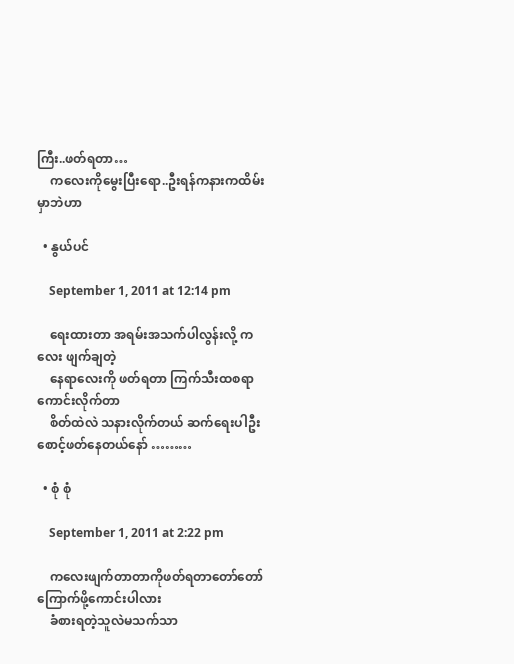ကြီး..ဖတ်ရတာ…
    ကလေးကိုမွေးပြီးရော..ဦးရန်ကနားကထိမ်းမှာဘဲဟာ

  • နွယ်ပင်

    September 1, 2011 at 12:14 pm

    ရေးထားတာ အရမ်းအသက်ပါလွန်းလို့ ကလေး ဖျက်ချတဲ့
    နေရာလေးကို ဖတ်ရတာ ကြက်သီးထစရာ ကောင်းလိုက်တာ
    စိတ်ထဲလဲ သနားလိုက်တယ် ဆက်ရေးပါဦး စောင့်ဖတ်နေတယ်နော် ………

  • စုံ စုံ

    September 1, 2011 at 2:22 pm

    ကလေးဖျက်တာတာကိုဖတ်ရတာတော်တော်ကြောက်ဖို့ကောင်းပါလား
    ခံစားရတဲ့သူလဲမသက်သာ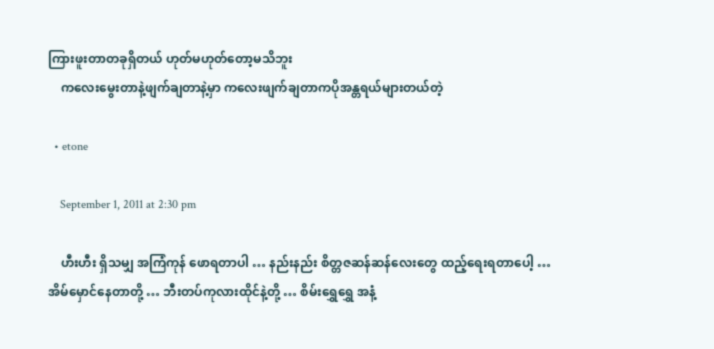ကြားဖူးတာတခုရှိတယ် ဟုတ်မဟုတ်တော့မသိဘူး
    ကလေးမွေးတာနဲ့ဖျက်ချတာနဲ့မှာ ကလေးဖျက်ချတာကပိုအန္တရယ်များတယ်တဲ့

  • etone

    September 1, 2011 at 2:30 pm

    ဟီးဟီး ရှိသမျှ အကြံကုန် ဖောရတာပါ … နည်းနည်း စိတ္တဇဆန်ဆန်လေးတွေ ထည့်ရေးရတာပေါ့ … အိမ်မှောင်နေတာတို့ … ဘီးတပ်ကုလားထိုင်နဲ့တို့ … စိမ်းရွှေရွှေ အနံ့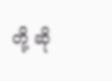တို့ ဆို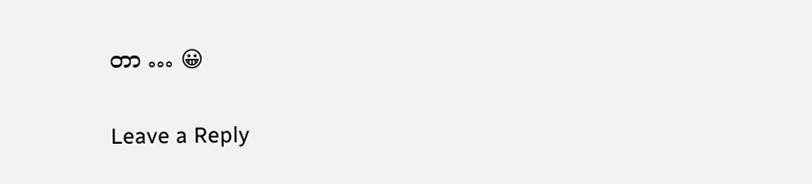တာ … 😀

Leave a Reply